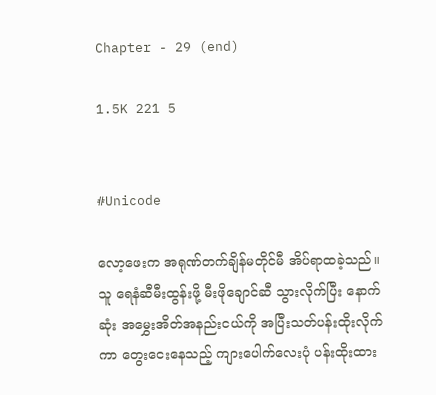Chapter - 29 (end)

1.5K 221 5


#Unicode

လော့ဖေးက အရုဏ်တက်ချိန်မတိုင်မီ အိပ်ရာထခဲ့သည်။ သူ ရေနံဆီမီးထွန်းဖို့ မီးဖိုချောင်ဆီ သွားလိုက်ပြီး နောက်ဆုံး အမွှေးအိတ်အနည်းငယ်ကို အပြီးသတ်ပန်းထိုးလိုက်ကာ တွေးငေးနေသည့် ကျားပေါက်လေးပုံ ပန်းထိုးထား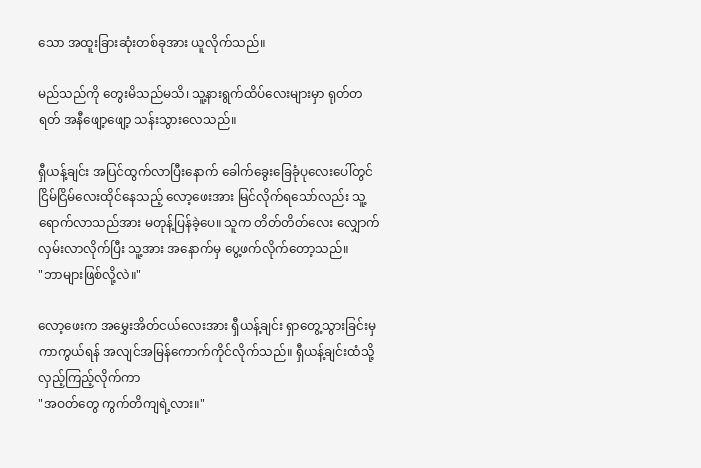သော အထူးခြားဆုံးတစ်ခုအား ယူလိုက်သည်။

မည်သည်ကို တွေးမိသည်မသိ၊ သူ့နားရွက်ထိပ်လေးများမှာ ရုတ်တရတ် အနီဖျော့ဖျော့ သန်းသွားလေသည်။

ရှီယန့်ချင်း အပြင်ထွက်လာပြီးနောက် ခေါက်ခွေးခြေခုံပုလေးပေါ်တွင် ငြိမ်ငြိမ်လေးထိုင်နေသည့် လော့ဖေးအား မြင်လိုက်ရသော်လည်း သူ့ရောက်လာသည်အား မတုန့်ပြန်ခဲ့ပေ။ သူက တိတ်တိတ်လေး လျှောက်လှမ်းလာလိုက်ပြီး သူ့အား အနောက်မှ ပွေ့ဖက်လိုက်တော့သည်။
"ဘာများဖြစ်လို့လဲ။"

လော့ဖေးက အမွှေးအိတ်ငယ်လေးအား ရှီယန့်ချင်း ရှာတွေ့သွားခြင်းမှ ကာကွယ်ရန် အလျင်အမြန်ကောက်ကိုင်လိုက်သည်။ ရှီယန့်ချင်းထံသို့ လှည့်ကြည့်လိုက်ကာ
"အဝတ်တွေ ကွက်တိကျရဲ့လား။"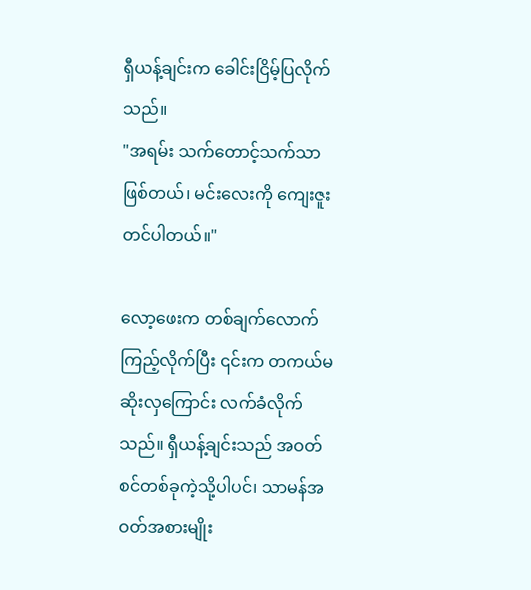ရှီယန့်ချင်းက ခေါင်းငြိမ့်ပြလိုက်သည်။
"အရမ်း သက်တောင့်သက်သာဖြစ်တယ်၊ မင်းလေးကို ကျေးဇူးတင်ပါတယ်။"

လော့ဖေးက တစ်ချက်လောက်ကြည့်လိုက်ပြီး ၎င်းက တကယ်မဆိုးလှကြောင်း လက်ခံလိုက်သည်။ ရှီယန့်ချင်းသည် အဝတ်စင်တစ်ခုကဲ့သို့ပါပင်၊ သာမန်အဝတ်အစားမျိုး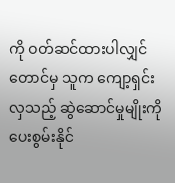ကို ဝတ်ဆင်ထားပါလျှင်တောင်မှ သူက ကျော့ရှင်းလှသည့် ဆွဲဆောင်မှုမျိုးကို ပေးစွမ်းနိုင်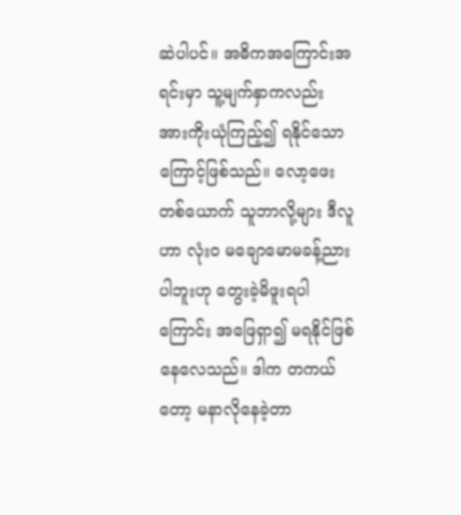ဆဲပါပင်။ အဓိကအကြောင်းအရင်းမှာ သူ့မျက်နှာကလည်း အားကိုးယုံကြည့်၍ ရနိုင်သောကြောင့်ဖြစ်သည်။ လော့ဖေးတစ်ယောက် သူဘာလို့များ ဒီလူဟာ လုံးဝ မချောမောမခန့်ညားပါဘူးဟု တွေးခဲ့မိဖူးရပါကြောင်း အဖြေရှာ၍ မရနိုင်ဖြစ်နေလေသည်။ ဒါက တကယ်တော့ မနာလိုနေခဲ့တာ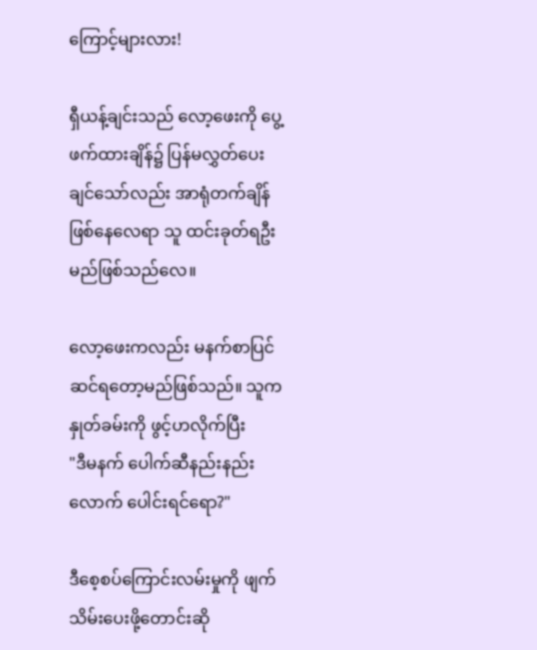ကြောင့်များလား!

ရှီယန့်ချင်းသည် လော့ဖေးကို ပွေ့ဖက်ထားချိန်၌ ပြန်မလွှတ်ပေးချင်သော်လည်း အာရုံတက်ချိန်ဖြစ်နေလေရာ သူ ထင်းခုတ်ရဦးမည်ဖြစ်သည်လေ။

လော့ဖေးကလည်း မနက်စာပြင်ဆင်ရတော့မည်ဖြစ်သည်။ သူက နှုတ်ခမ်းကို ဖွင့်ဟလိုက်ပြီး
"ဒီမနက် ပေါက်ဆီနည်းနည်းလောက် ပေါင်းရင်ရော?"

ဒီစေ့‌စပ်ကြောင်းလမ်းမှုကို ဖျက်သိမ်းပေးဖို့တောင်းဆို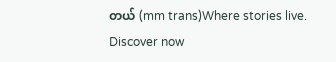တယ် (mm trans)Where stories live. Discover now